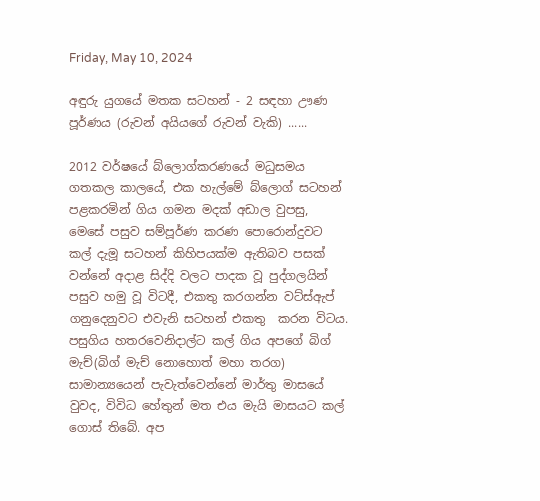Friday, May 10, 2024

අඳුරු යුගයේ මතක සටහන් - 2 සඳහා ඌණ පූර්ණය (රුවන් අයියගේ රුවන් වැකි) ......

2012 වර්ෂයේ බ්ලොග්කරණයේ මධුසමය ගතකල කාලයේ, එක හැල්මේ බ්ලොග් සටහන් පළකරමින් ගිය ගමන මදක් අඩාල වුපසු, මෙසේ පසුව සම්පූර්ණ කරණ පොරොන්දුවට කල් දැමූ සටහන් කිහිපයක්ම ඇතිබව පසක් වන්නේ අදාළ සිද්දි වලට පාදක වූ පුද්ගලයින් පසුව හමු වූ විටදී, එකතු කරගන්න වට්ස්ඇප් ගනුදෙනුවට එවැනි සටහන් එකතු  කරන විටය. පසුගිය හතරවෙනිදාල්ට කල් ගිය අපගේ බිග් මැච්(බිග් මැච් නොහොත් මහා තරග) සාමාන්‍යයෙන් පැවැත්වෙන්නේ මාර්තු මාසයේ වුවද, විවිධ හේතුන් මත එය මැයි මාසයට කල් ගොස් තිබේ. අප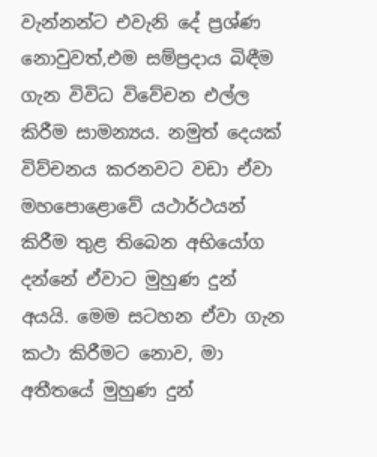වැන්නන්ට එවැනි දේ ප්‍රශ්ණ නොවුවත්,එම සම්ප්‍රදාය බිඳීම ගැන විවිධ විවේචන එල්ල කිරීම සාමන්‍යය. නමුත් දෙයක් විව්චනය කරනවට වඩා ඒවා මහපොළොවේ යථාර්ථයන් කිරීම තුළ තිබෙන අභියෝග දන්නේ ඒවාට මුහුණ දුන් අයයි. මෙම සටහන ඒවා ගැන කථා කිරීමට නොව, මා අතීතයේ මුහුණ දුන්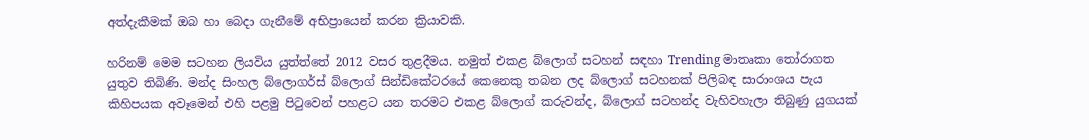අත්දැකීමක් ඔබ හා බෙදා ගැනීමේ අභිප්‍රායෙන් කරන ක්‍රියාවකි.

හරිනම් මෙම සටහන ලියවිය යුත්ත්තේ 2012 වසර තුළදීමය. නමුත් එකළ බ්ලොග් සටහන් සඳහා Trending මාතෘකා තෝරාගත යුතුව තිබිණි. මන්ද සිංහල බ්ලොගර්ස් බ්ලොග් සින්ඩිකේටරයේ කෙනෙකු තබන ලද බ්ලොග් සටහනක් පිලිබඳ සාරාංශය පැය කිහිපයක අවෑමෙන් එහි පළමු පිටුවෙන් පහළට යන තරමට එකළ බ්ලොග් කරුවන්ද, බ්ලොග් සටහන්ද වැහිවහැලා තිබුණු යුගයක්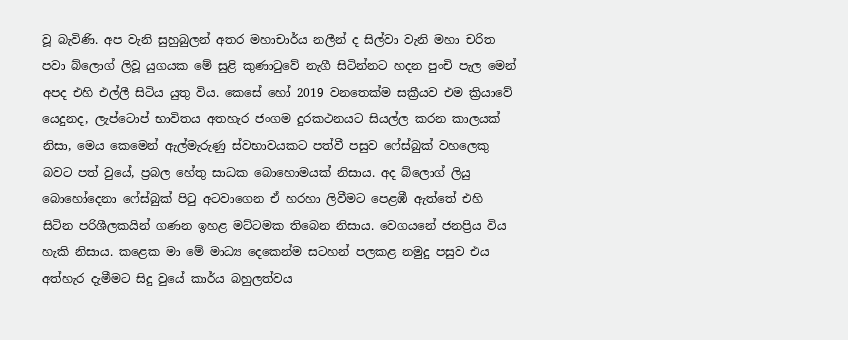වූ බැවිණි. අප වැනි සුහුබුලන් අතර මහාචාර්ය නලීන් ද සිල්වා වැනි මහා චරිත පවා බ්ලොග් ලිවූ යුගයක මේ සුළි කුණාටුවේ නැගී සිටින්නට හදන පුංචි පැල මෙන් අපද එහි එල්ලී සිටිය යුතු විය. කෙසේ හෝ 2019 වනතෙක්ම සක්‍රීයව එම ක්‍රියාවේ යෙදුනද, ලැප්ටොප් භාවිතය අතහැර ජංගම දුරකථනයට සියල්ල කරන කාලයක් නිසා, මෙය කෙමෙන් ඇල්මැරුණු ස්වභාවයකට පත්වී පසුව ෆේස්බුක් වහලෙකු බවට පත් වුයේ, ප්‍රබල හේතු සාධක බොහොමයක් නිසාය. අද බ්ලොග් ලියු බොහෝදෙනා ෆේස්බුක් පිටු අටවාගෙන ඒ හරහා ලිවීමට පෙළඹී ඇත්තේ එහි සිටින පරිශීලකයින් ගණන ඉහළ මට්ටමක තිබෙන නිසාය. වෙගයනේ ජනප්‍රිය විය හැකි නිසාය. කළෙක මා මේ මාධ්‍ය දෙකෙන්ම සටහන් පලකළ නමුදු පසුව එය අත්හැර දැමීමට සිදු වුයේ කාර්ය බහුලත්වය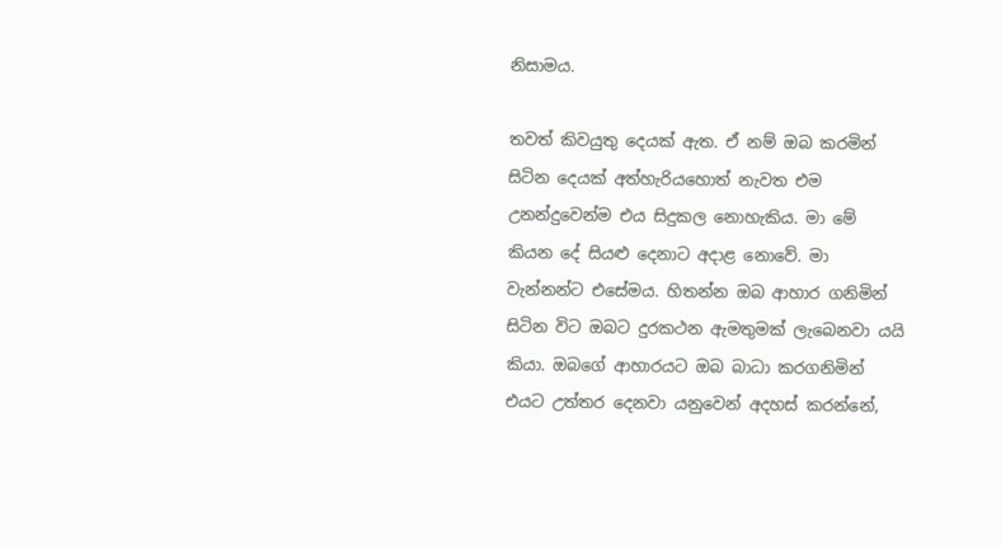නිසාමය.

තවත් කිවයුතු දෙයක් ඇත. ඒ නම් ඔබ කරමින් සිටින දෙයක් අත්හැරියහොත් නැවත එම උනන්දුවෙන්ම එය සිදුකල නොහැකිය. මා මේ කියන දේ සියළු දෙනාට අදාළ නොවේ. මා වැන්නන්ට එසේමය. හිතන්න ඔබ ආහාර ගනිමින් සිටින විට ඔබට දුරකථන ඇමතුමක් ලැබෙනවා යයි කියා. ඔබගේ ආහාරයට ඔබ බාධා කරගනිමින් එයට උත්තර දෙනවා යනුවෙන් අදහස් කරන්නේ,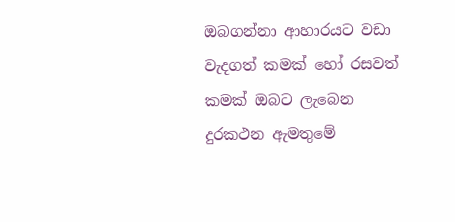ඔබගන්නා ආහාරයට වඩා වැදගත් කමක් හෝ රසවත් කමක් ඔබට ලැබෙන දුරකථන ඇමතුමේ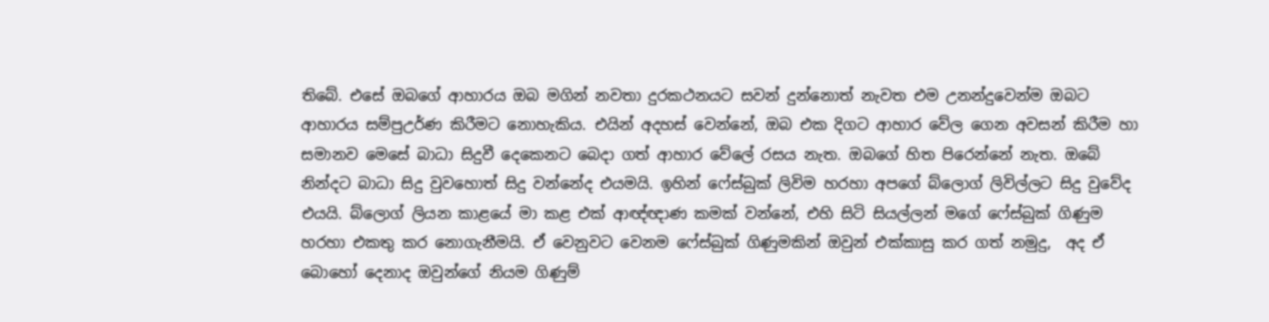තිබේ. එසේ ඔබගේ ආහාරය ඔබ මගින් නවතා දුරකථනයට සවන් දුන්නොත් නැවත එම උනන්දුවෙන්ම ඔබට ආහාරය සම්පුඋර්ණ කිරීමට නොහැකිය. එයින් අදහස් වෙන්නේ, ඔබ එක දිගට ආහාර වේල ගෙන අවසන් කිරීම හා සමානව මෙසේ බාධා සිදුවී දෙකෙනට බෙදා ගත් ආහාර වේලේ රසය නැත. ඔබගේ හිත පිරෙන්නේ නැත. ඔබේ නින්දට බාධා සිදු වුවහොත් සිදු වන්නේද එයමයි. ඉහින් ෆේස්බුක් ලිවිම හරහා අපගේ බ්ලොග් ලිවිල්ලට සිදු වුවේද එයයි. බ්ලොග් ලියන කාළයේ මා කළ එක් ආඥ්ඥාණ කමක් වන්නේ, එහි සිටි සියල්ලන් මගේ ෆේස්බුක් ගිණුම හරහා එකතු කර නොගැනීමයි. ඒ වෙනුවට වෙනම ෆේස්බුක් ගිණුමකින් ඔවුන් එක්කාසු කර ගත් නමුදු,  අද ඒ බොහෝ දෙනාද ඔවුන්ගේ නියම ගිණුම්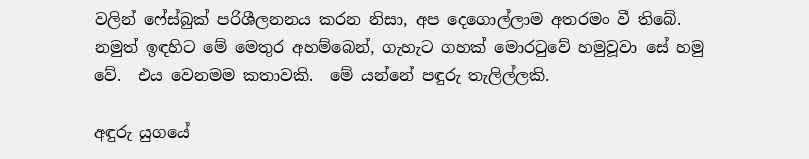වලින් ෆේස්බුක් පරිශීලනනය කරන නිසා, අප දෙගොල්ලාම අතරමං වී තිබේ. නමුත් ඉඳහිට මේ මෙතුර අහම්බෙන්, ගැහැට ගහක් මොරටුවේ හමුවූවා සේ හමු වේ.  එය වෙනමම කතාවකි.  මේ යන්නේ පඳුරු තැලිල්ලකි.

අඳුරු යුගයේ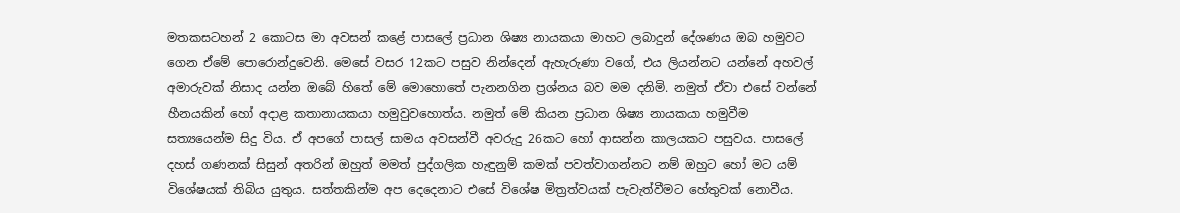මතකසටහන් 2 කොටස මා අවසන් කළේ පාසලේ ප්‍රධාන ශිෂ්‍ය නායකයා මාහට ලබාදුන් දේශණය ඔබ හමුවට ගෙන ඒමේ පොරොන්දුවෙනි. මෙසේ වසර 12කට පසුව නින්දෙන් ඇහැරුණා වගේ, එය ලියන්නට යන්නේ අහවල් අමාරුවක් නිසාද යන්න ඔබේ හිතේ මේ මොහොතේ පැනනගින ප්‍රශ්නය බව මම දනිමි. නමුත් ඒවා එසේ වන්නේ හීනයකින් හෝ අදාළ කතානායකයා හමුවුවහොත්ය. නමුත් මේ කියන ප්‍රධාන ශිෂ්‍ය නායකයා හමුවීම සත්‍යයෙන්ම සිදු විය. ඒ අපගේ පාසල් සාමය අවසන්වී අවරුදු 26කට හෝ ආසන්න කාලයකට පසුවය. පාසලේ දහස් ගණනක් සිසුන් අතරින් ඔහුත් මමත් පුද්ගලික හැඳුනුම් කමක් පවත්වාගන්නට නම් ඔහුට හෝ මට යම් විශේෂයක් තිබිය යුතුය. සත්තකින්ම අප දෙදෙනාට එසේ විශේෂ මිත්‍රත්වයක් පැවැත්වීමට හේතුවක් නොවීය.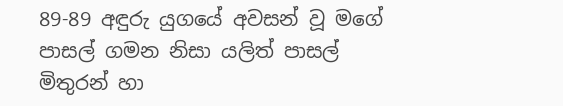89-89 අඳුරු යුගයේ අවසන් වූ මගේ පාසල් ගමන නිසා යලිත් පාසල් මිතුරන් හා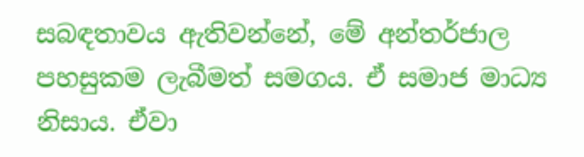සබඳතාවය ඇතිවන්නේ, මේ අන්තර්ජාල පහසුකම ලැබීමත් සමගය. ඒ සමාජ මාධ්‍ය නිසාය. ඒවා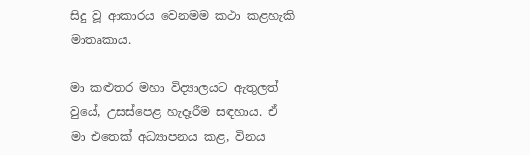සිදු වූ ආකාරය වෙනමම කථා කළහැකි මාතෘකාය.

මා කළුතර මහා විද්‍යාලයට ඇතුලත් වුයේ, උසස්පෙළ හැදෑරීම සඳහාය. ඒ මා එතෙක් අධ්‍යාපනය කළ, විනය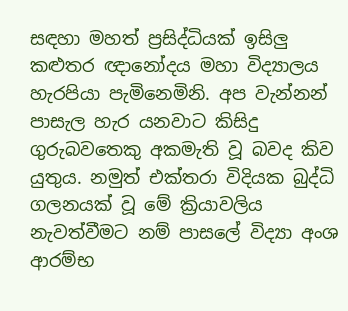සඳහා මහත් ප්‍රසිද්ධියක් ඉසිලු කළුතර ඥානෝදය මහා විද්‍යාලය හැරපියා පැමිනෙමිනි. අප වැන්නන් පාසැල හැර යනවාට කිසිදු ගුරුබවතෙකු අකමැති වූ බවද කිව යුතුය. නමුත් එක්තරා විදියක බුද්ධි ගලනයක් වූ මේ ක්‍රියාවලිය නැවත්වීමට නම් පාසලේ විද්‍යා අංශ ආරම්භ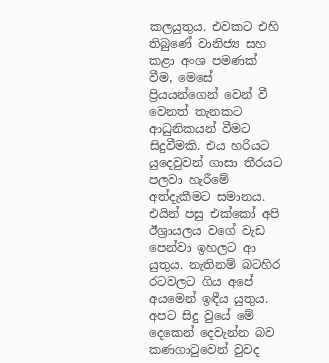කලයුතුය. එවකට එහි තිබුණේ වානිජ්‍ය සහ කළා අංශ පමණක් වීම, මෙසේ ප්‍රියයන්ගෙන් වෙන් වී වෙනත් තැනකට ආධුනිකයන් වීමට සිදුවීමකි. එය හරියට යුදෙවුවන් ගාසා තීරයට පලවා හැරීමේ අත්දැකීමට සමානය. එයින් පසු එක්කෝ අපි ඊශ්‍රායලය වගේ වැඩ පෙන්වා ඉහලට ආ යුතුය. නැතිනම් බටහිර රටවලට ගිය අපේ අයමෙන් ඉඳීය යුතුය. අපට සිදු වුයේ මේ දෙකෙන් දෙවැන්න බව කණගාටුවෙන් වුවද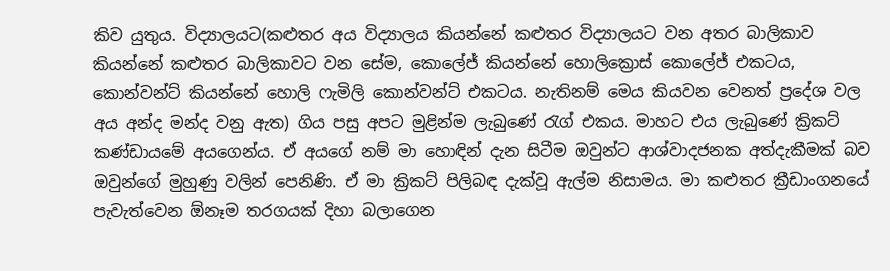කිව යුතුය. විද්‍යාලයට(කළුතර අය විද්‍යාලය කියන්නේ කළුතර විද්‍යාලයට වන අතර බාලිකාව කියන්නේ කළුතර බාලිකාවට වන සේම, කොලේජ් කියන්නේ හොලික්‍රොස් කොලේජ් එකටය, කොන්වන්ට් කියන්නේ හොලි ෆැමිලි කොන්වන්ට් එකටය. නැතිනම් මෙය කියවන වෙනත් ප්‍රදේශ වල අය අන්ද මන්ද වනු ඇත) ගිය පසු අපට මුළින්ම ලැබුණේ රැග් එකය. මාහට එය ලැබුණේ ක්‍රිකට් කණ්ඩායමේ අයගෙන්ය. ඒ අයගේ නම් මා හොඳින් දැන සිටීම ඔවුන්ට ආශ්වාදජනක අත්දැකීමක් බව ඔවුන්ගේ මුහුණු වලින් පෙනිණි. ඒ මා ක්‍රිකට් පිලිබඳ දැක්වූ ඇල්ම නිසාමය. මා කළුතර ක්‍රීඩාංගනයේ පැවැත්වෙන ඕනෑම තරගයක් දිහා බලාගෙන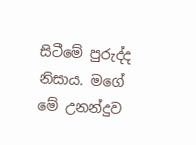සිටීමේ පුරුද්ද නිසාය. මගේ මේ උනන්දුව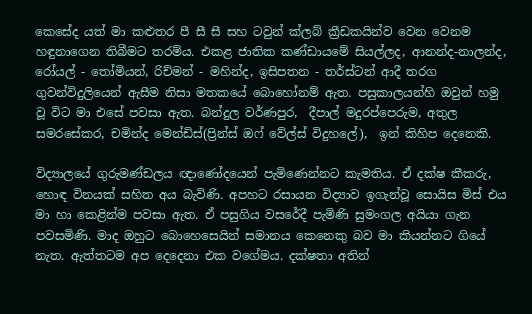කෙසේද යත් මා කළුතර පී සී සී සහ ටවුන් ක්ලබ් ක්‍රීඩකයින්ව වෙන වෙනම හඳුනාගෙන තිබීමට තරම්ය. එකළ ජාතික කණ්ඩායමේ සියල්ලද, ආනන්ද-නාලන්ද, රෝයල් - තෝමියන්, රිච්මන් - මහින්ද, ඉසිපතන - තර්ස්ටන් ආදී තරග ගුවන්විදුලියෙන් ඇසීම නිසා මතකයේ බොහෝනම් ඇත. පසුකාලයන්හි ඔවුන් හමු වූ විට මා එසේ පවසා ඇත. බන්දුල වර්ණපුර,  දීපාල් මදුරප්පෙරුම, අතුල සමරසේකර, චමින්ද මෙන්ඩිස්(ප්‍රින්ස් ඔෆ් වේල්ස් විදුහලේ),  ඉන් කිහිප දෙනෙකි.

විද්‍යාලයේ ගුරුමණ්ඩලය ඥාණෝදයෙන් පැමිණෙන්නට කැමතිය. ඒ දක්ෂ කීකරු, හොඳ විනයක් සහිත අය බැවිණි. අපහට රසායන විද්‍යාව ඉගැන්වූ සොයිස මිස් එය මා හා කෙළින්ම පවසා ඇත. ඒ පසුගිය වසරේදී පැමිණි සුමංගල අයියා ගැන පවසමිණි. මාද ඔහුට බොහෙසෙයින් සමානය කෙනෙකු බව මා කියන්නට ගියේ නැත. ඇත්තටම අප දෙදෙනා එක වගේමය. දක්ෂතා අතින්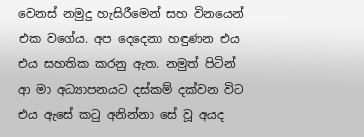වෙනස් නමුදු හැසිරීමෙන් සහ විනයෙන් එක වගේය. අප දෙදෙනා හඳුණන එය එය සහතික කරනු ඇත. නමුත් පිටින් ආ මා අධ්‍යාපනයට දස්කම් දක්වන විට එය ඇසේ කටු අනින්නා සේ වූ අයද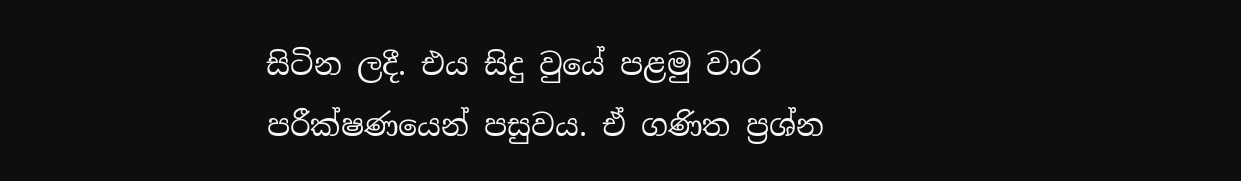සිටින ලදී. එය සිදු වුයේ පළමු වාර පරීක්ෂණයෙන් පසුවය. ඒ ගණිත ප්‍රශ්න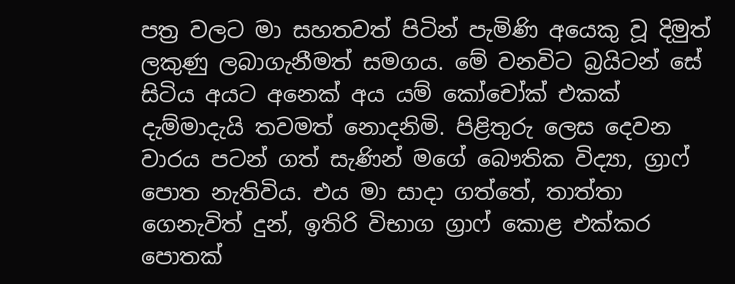පත්‍ර වලට මා සහතවත් පිටින් පැමිණි අයෙකු වූ දිමුත් ලකුණු ලබාගැනීමත් සමගය. මේ වනවිට බ්‍රයිටන් සේ සිටිය අයට අනෙක් අය යම් කෝචෝක් එකක් දැම්මාදැයි තවමත් නොදනිමි. පිළිතුරු ලෙස දෙවන වාරය පටන් ගත් සැණින් මගේ බෞතික විද්‍යා, ග්‍රාෆ් පොත නැතිවිය. එය මා සාදා ගත්තේ, තාත්තා ගෙනැවිත් දුන්, ඉතිරි විභාග ග්‍රාෆ් කොළ එක්කර පොතක්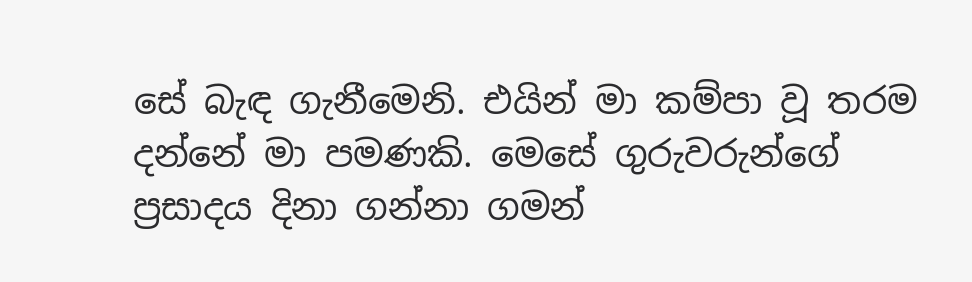සේ බැඳ ගැනීමෙනි. එයින් මා කම්පා වූ තරම දන්නේ මා පමණකි. මෙසේ ගුරුවරුන්ගේ ප්‍රසාදය දිනා ගන්නා ගමන්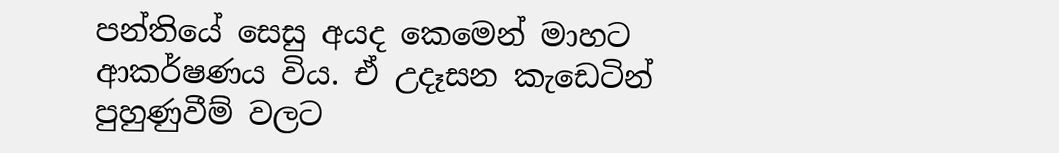පන්තියේ සෙසු අයද කෙමෙන් මාහට ආකර්ෂණය විය. ඒ උදෑසන කැඩෙටින් පුහුණුවීම් වලට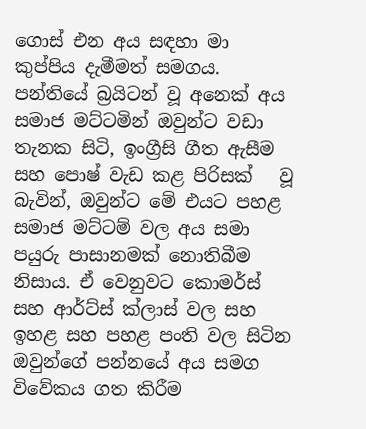ගොස් එන අය සඳහා මා කුප්පිය දැමීමත් සමගය. පන්තියේ බ්‍රයිටන් වූ අනෙක් අය සමාජ මට්ටමින් ඔවුන්ට වඩා තැනක සිටි, ඉංග්‍රීසි ගීත ඇසීම  සහ පොෂ් වැඩ කළ පිරිසක්   වූ බැවින්, ඔවුන්ට මේ එයට පහළ සමාජ මට්ටම් වල අය සමා පයුරු පාසානමක් නොතිබීම නිසාය. ඒ වෙනුවට කොමර්ස් සහ ආර්ට්ස් ක්ලාස් වල සහ ඉහළ සහ පහළ පංති වල සිටින ඔවුන්ගේ පන්නයේ අය සමග විවේකය ගත කිරීම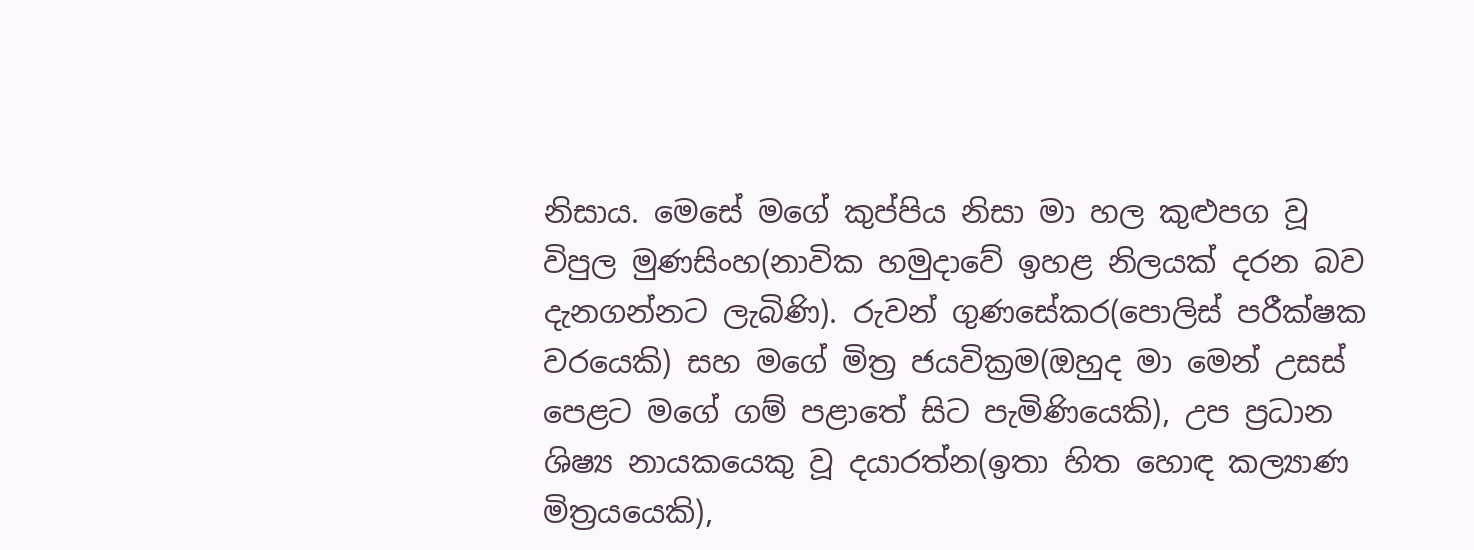නිසාය. මෙසේ මගේ කුප්පිය නිසා මා හල කුළුපග වූ විපුල මුණසිංහ(නාවික හමුදාවේ ඉහළ නිලයක් දරන බව දැනගන්නට ලැබිණි). රුවන් ගුණසේකර(පොලිස් පරීක්ෂක වරයෙකි) සහ මගේ මිත්‍ර ජයවික්‍රම(ඔහුද මා මෙන් උසස් පෙළට මගේ ගම් පළාතේ සිට පැමිණියෙකි), උප ප්‍රධාන ශිෂ්‍ය නායකයෙකු වූ දයාරත්න(ඉතා හිත හොඳ කල්‍යාණ මිත්‍රයයෙකි),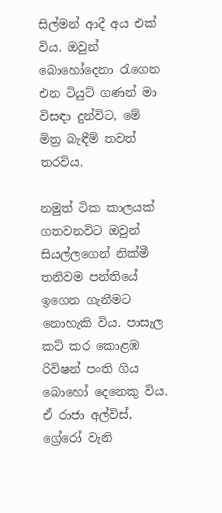සිල්මන් ආදී අය එක් විය. ඔවුන් බොහෝදෙනා රැගෙන එන ටියුට් ගණන් මා විසඳා දුන්විට, මේ මිත්‍ර බැඳීම් තවත් තරවිය.

නමුත් ටික කාලයක් ගතවනවිට ඔවුන් සියල්ලගෙන් නික්මී තනිවම පන්තියේ ඉගෙන ගැනීමට නොහැකි විය. පාසැල කට් කර කොළඹ රිවිෂන් පංති ගිය බොහෝ දෙනෙකු විය. ඒ රාජා අල්විස්, ග්‍රේරෝ වැනි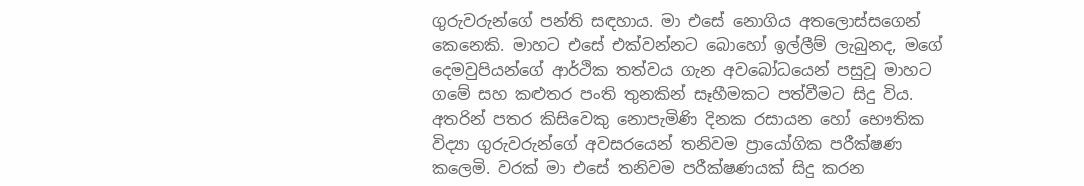ගුරුවරුන්ගේ පන්ති සඳහාය. මා එසේ නොගිය අතලොස්සගෙන් කෙනෙකි. මාහට එසේ එක්වන්නට බොහෝ ඉල්ලීම් ලැබුනද, මගේ දෙමවුපියන්ගේ ආර්ථික තත්වය ගැන අවබෝධයෙන් පසුවූ මාහට ගමේ සහ කළුතර පංති තුනකින් සෑහීමකට පත්වීමට සිදු විය. අතරින් පතර කිසිවෙකු නොපැමිණි දිනක රසායන හෝ භෞතික විද්‍යා ගුරුවරුන්ගේ අවසරයෙන් තනිවම ප්‍රායෝගික පරීක්ෂණ කලෙමි. වරක් මා එසේ තනිවම පරීක්ෂණයක් සිදු කරන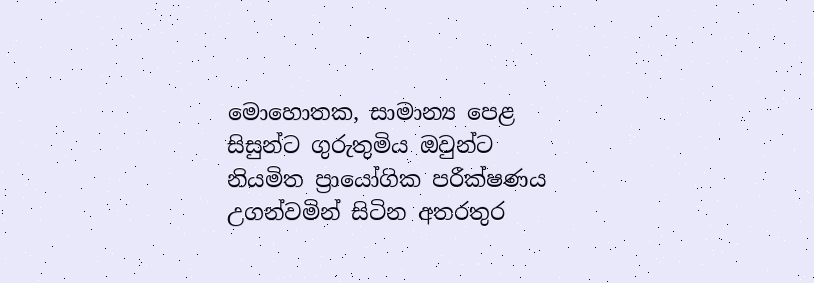මොහොතක, සාමාන්‍ය පෙළ සිසුන්ට ගුරුතුමිය ඔවුන්ට නියමිත ප්‍රායෝගික පරීක්ෂණය උගන්වමින් සිටින අතරතුර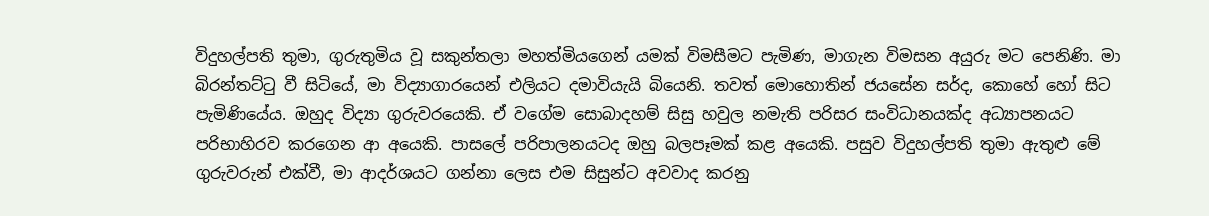විදුහල්පති තුමා, ගුරුතුමිය වූ සකුන්තලා මහත්මියගෙන් යමක් විමසීමට පැමිණ, මාගැන විමසන අයුරු මට පෙනිණි. මා බිරන්තට්ටු වී සිටියේ, මා විද්‍යාගාරයෙන් එලියට දමාවියැයි බියෙනි. තවත් මොහොතින් ජයසේන සර්ද, කොහේ හෝ සිට පැමිණියේය. ඔහුද විද්‍යා ගුරුවරයෙකි. ඒ වගේම සොබාදහම් සිසු හවුල නමැති පරිසර සංවිධානයක්ද අධ්‍යාපනයට පරිභාහිරව කරගෙන ආ අයෙකි. පාසලේ පරිපාලනයටද ඔහු බලපෑමක් කළ අයෙකි. පසුව විදුහල්පති තුමා ඇතුළු මේ ගුරුවරුන් එක්වී, මා ආදර්ශයට ගන්නා ලෙස එම සිසුන්ට අවවාද කරනු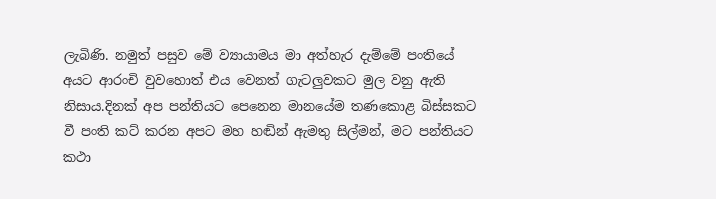ලැබිණි. නමුත් පසුව මේ ව්‍යායාමය මා අත්හැර දැම්මේ පංතියේ අයට ආරංචි වුවහොත් එය වෙනත් ගැටලුවකට මුල වනු ඇති නිසාය.දිනක් අප පන්තියට පෙනෙන මානයේම තණකොළ බිස්සකට වී පංති කට් කරන අපට මහ හඬින් ඇමතු සිල්මන්, මට පන්තියට කථා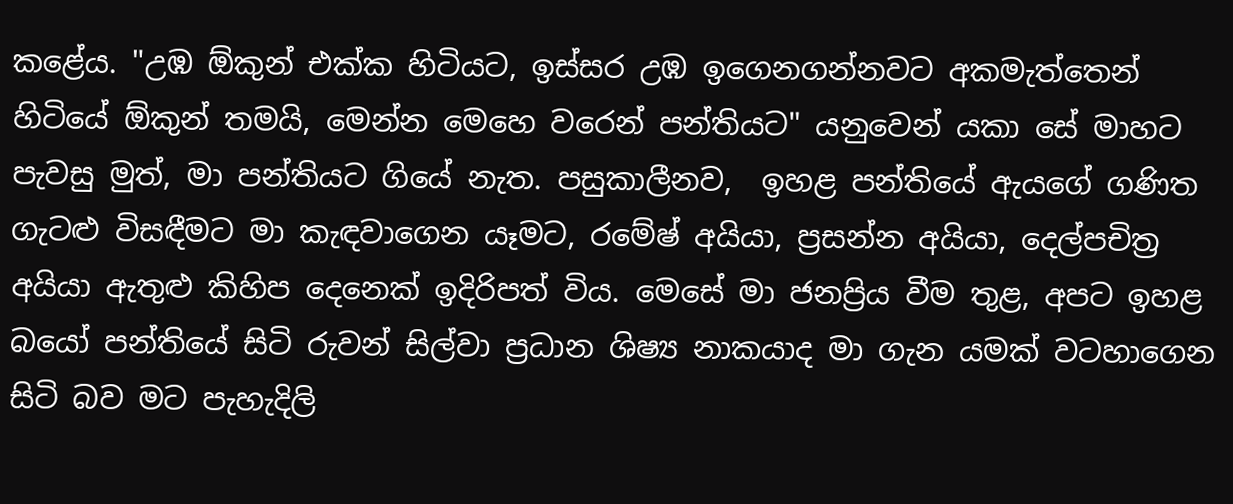කළේය. "උඹ ඕකුන් එක්ක හිටියට, ඉස්සර උඹ ඉගෙනගන්නවට අකමැත්තෙන් හිටියේ ඕකුන් තමයි, මෙන්න මෙහෙ වරෙන් පන්තියට" යනුවෙන් යකා සේ මාහට පැවසු මුත්, මා පන්තියට ගියේ නැත. පසුකාලීනව,  ඉහළ පන්තියේ ඇයගේ ගණිත ගැටළු විසඳීමට මා කැඳවාගෙන යෑමට, රමේෂ් අයියා, ප්‍රසන්න අයියා, දෙල්පචිත්‍ර  අයියා ඇතුළු කිහිප දෙනෙක් ඉදිරිපත් විය. මෙසේ මා ජනප්‍රිය වීම තුළ, අපට ඉහළ බයෝ පන්තියේ සිටි රුවන් සිල්වා ප්‍රධාන ශිෂ්‍ය නාකයාද මා ගැන යමක් වටහාගෙන සිටි බව මට පැහැදිලි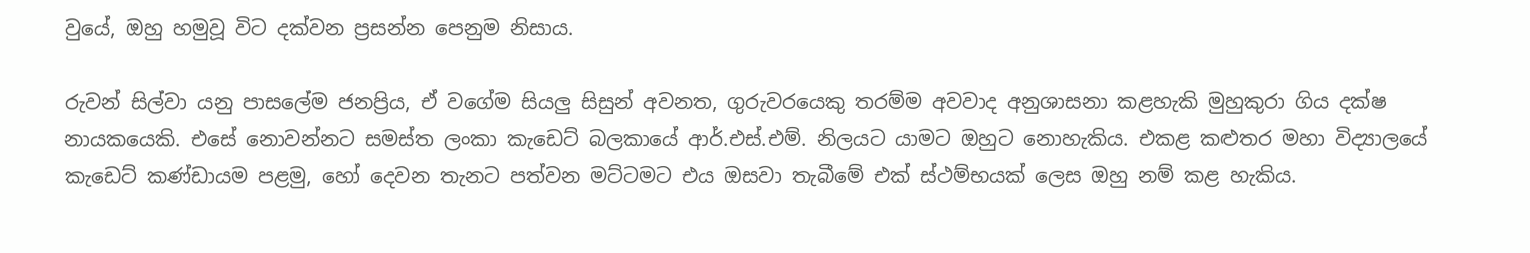වුයේ, ඔහු හමුවූ විට දක්වන ප්‍රසන්න පෙනුම නිසාය.

රුවන් සිල්වා යනු පාසලේම ජනප්‍රිය, ඒ වගේම සියලු සිසුන් අවනත, ගුරුවරයෙකු තරම්ම අවවාද අනුශාසනා කළහැකි මුහුකුරා ගිය දක්ෂ නායකයෙකි. එසේ නොවන්නට සමස්ත ලංකා කැඩෙට් බලකායේ ආර්.එස්.එම්. නිලයට යාමට ඔහුට නොහැකිය. එකළ කළුතර මහා විද්‍යාලයේ කැඩෙට් කණ්ඩායම පළමු, හෝ දෙවන තැනට පත්වන මට්ටමට එය ඔසවා තැබීමේ එක් ස්ථම්භයක් ලෙස ඔහු නම් කළ හැකිය.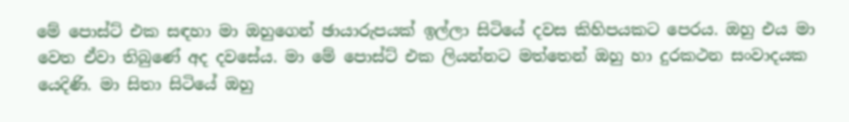මේ පොස්ට් එක සඳහා මා ඔහුගෙන් ඡායාරුපයක් ඉල්ලා සිටියේ දවස කිහිපයකට පෙරය. ඔහු එය මා වෙත ඒවා තිබුණේ අද දවසේය. මා මේ පොස්ට් එක ලියන්නට මත්තෙන් ඔහු හා දුරකථන සංවාදයක යෙදිණි. මා සිතා සිටියේ ඔහු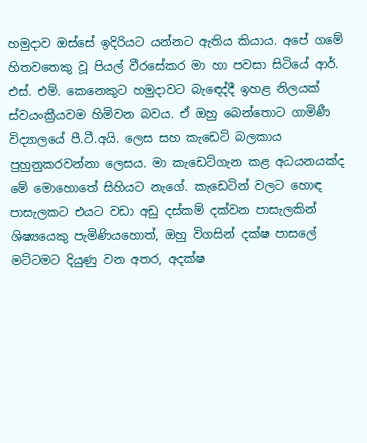හමුදාව ඔස්සේ ඉදිරියට යන්නට ඇතිය කියාය. අපේ ගමේ හිතවතෙකු වූ පියල් වීරසේකර මා හා පවසා සිටියේ ආර්. එස්. එම්. කෙනෙකුට හමුදාවට බැඳෙද්දී ඉහළ නිලයක් ස්වයංක්‍රීයවම හිමිවන බවය. ඒ ඔහු බෙන්තොට ගාමිණී විද්‍යාලයේ පී.ටී.අයි. ලෙස සහ කැඩෙට් බලකාය පුහුනුකරවන්නා ලෙසය. මා කැඩෙට්ගැන කළ අධයනයක්ද මේ මොහොතේ සිහියට නැගේ. කැඩෙටින් වලට හොඳ පාසැලකට එයට වඩා අඩු දස්කම් දක්වන පාසැලකින් ශිෂ්‍යයෙකු පැමිණියහොත්, ඔහු විගසින් දක්ෂ පාසලේ මට්ටමට දියුණු වන අතර, අදක්ෂ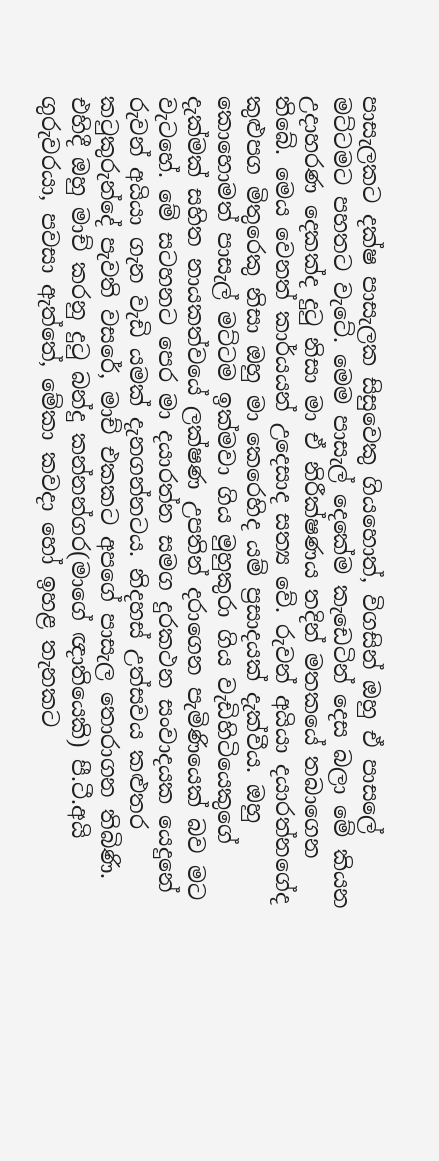පාසැලකට දක්ෂ පාසැලක සිසුවෙකු ගියහොත්, විගසින් ඔහු ඒ පාසලේ මට්ටමට පහතට වැටේ. මෙම පාසැල් දෙකේම කැඩෙටින් දෙස බලා මේ කියන උදාහරණ දෙකක්ද දුටු නිසා මා ඒ නිරීක්ෂණය තදින් මතකයේ තබාගෙන තිබේ. මෙය වෙනත් කාර්යයන් උදෙසාද සත්‍ය වේ. රුවන් අයියා දයාරත්නගේද කුළුපග මිතුරෙකු නිසා ඔහු මා කෙරෙහිද යම් ප්‍රසාදයක් දැක්වීය. ඔහු කොහොමත් පාසැල් මට්ටම ඉක්මවා ගිය මුහුකුරා ගිය වැඩිහිටියෙකුගේ දැක්මක් සහිත නායකත්වයේ ලක්ෂණ උපතින් දරාගෙන පැමිණියෙක් බව මට වැටහේ. මේ සටහනට පෙර මා දයාරත්න සමග දුරකථන සංවාදයක යෙදුනේ රුවන් අයියා ගැන වැඩි යමක් දැනගන්නටය. නිදහස් උත්සවය කළුතර කටුකුරුන්දේ පැවති වසරේ, මාච් එකකට අපගේ පාසැල තොරාගන තිබිණි. එහිදී ඔහු මාච් කරනු දුටු බන්දු කන්නන්ගර(මාගේ ඥාතියෙකි) පී.ටී.අයි ගුරුවරයා, පවසා ඇත්තේ, මේකා කවදා හෝ ඉහළ තැනකට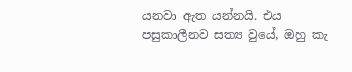යනවා ඇත යන්නයි. එය පසුකාලීනව සත්‍ය වුයේ, ඔහු කැ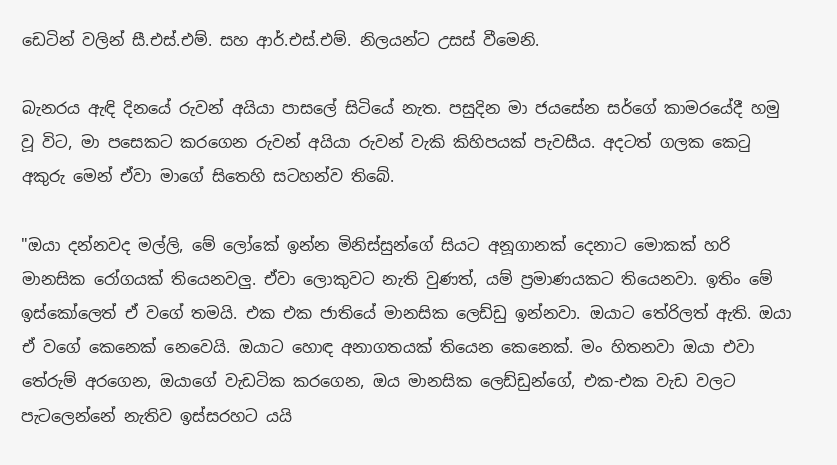ඩෙටින් වලින් සී.එස්.එම්. සහ ආර්.එස්.එම්. නිලයන්ට උසස් වීමෙනි.

බැනරය ඇඳි දිනයේ රුවන් අයියා පාසලේ සිටියේ නැත. පසුදින මා ජයසේන සර්ගේ කාමරයේදී හමු වූ විට, මා පසෙකට කරගෙන රුවන් අයියා රුවන් වැකි කිහිපයක් පැවසීය. අදටත් ගලක කෙටු අකුරු මෙන් ඒවා මාගේ සිතෙහි සටහන්ව තිබේ.

"ඔයා දන්නවද මල්ලි, මේ ලෝකේ ඉන්න මිනිස්සුන්ගේ සියට අනූගානක් දෙනාට මොකක් හරි මානසික රෝගයක් තියෙනවලු. ඒවා ලොකුවට නැති වුණත්, යම් ප්‍රමාණයකට තියෙනවා. ඉතිං මේ ඉස්කෝලෙත් ඒ වගේ තමයි. එක එක ජාතියේ මානසික ලෙඩ්ඩු ඉන්නවා. ඔයාට තේරිලත් ඇති. ඔයා ඒ වගේ කෙනෙක් නෙවෙයි. ඔයාට හොඳ අනාගතයක් තියෙන කෙනෙක්. මං හිතනවා ඔයා එවා තේරුම් අරගෙන, ඔයාගේ වැඩටික කරගෙන, ඔය මානසික ලෙඩ්ඩුන්ගේ, එක-එක වැඩ වලට පැටලෙන්නේ නැතිව ඉස්සරහට යයි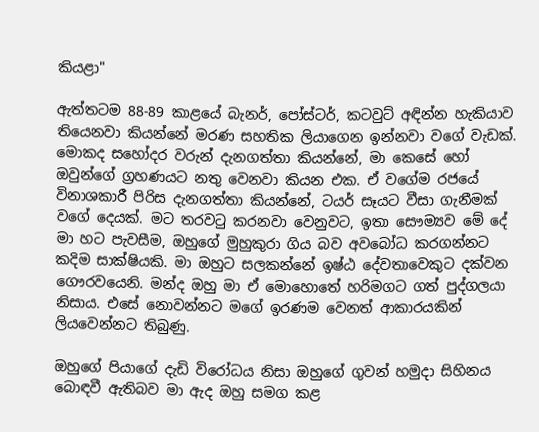කියළා"

ඇත්තටම 88-89 කාළයේ බැනර්, පෝස්ටර්, කටවුට් අඳින්න හැකියාව තියෙනවා කියන්නේ මරණ සහතික ලියාගෙන ඉන්නවා වගේ වැඩක්. මොකද සහෝදර වරුන් දැනගත්තා කියන්නේ, මා කෙසේ හෝ ඔවුන්ගේ ග්‍රහණයට නතු වෙනවා කියන එක. ඒ වගේම රජයේ විනාශකාරී පිරිස දැනගත්තා කියන්නේ, ටයර් සෑයට වීසා ගැනීමක් වගේ දෙයක්. මට තරවටු කරනවා වෙනුවට, ඉතා සෞම්‍යව මේ දේ මා හට පැවසීම, ඔහුගේ මුහුකුරා ගිය බව අවබෝධ කරගන්නට කදිම සාක්ෂියකි. මා ඔහුට සලකන්නේ ඉෂ්ඨ දේවතාවෙකුට දක්වන ගෞරවයෙනි. මන්ද ඔහු මා ඒ මොහොතේ හරිමගට ගත් පුද්ගලයා නිසාය. එසේ නොවන්නට මගේ ඉරණම වෙනත් ආකාරයකින් ලියවෙන්නට තිබුණු.

ඔහුගේ පියාගේ දැඩි විරෝධය නිසා ඔහුගේ ගුවන් හමුදා සිහිනය බොඳවී ඇතිබව මා ඇද ඔහු සමග කළ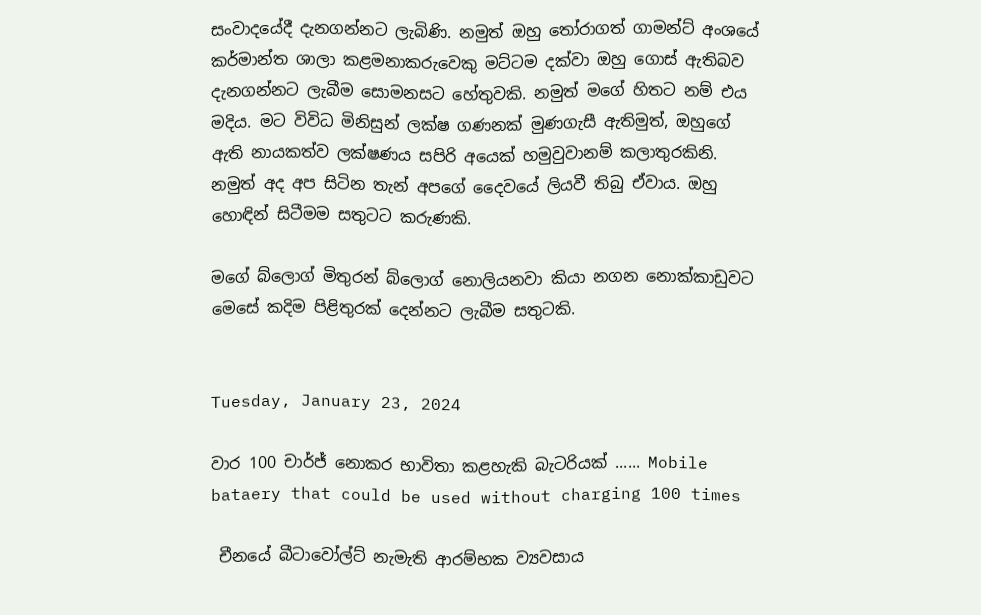සංවාදයේදී දැනගන්නට ලැබිණි. නමුත් ඔහු තෝරාගත් ගාමන්ට් අංශයේ කර්මාන්ත ශාලා කළමනාකරුවෙකු මට්ටම දක්වා ඔහු ගොස් ඇතිබව දැනගන්නට ලැබීම සොමනසට හේතුවකි. නමුත් මගේ හිතට නම් එය මදිය. මට විවිධ මිනිසුන් ලක්ෂ ගණනක් මුණගැසී ඇතිමුත්, ඔහුගේ ඇති නායකත්ව ලක්ෂණය සපිරි අයෙක් හමුවුවානම් කලාතුරකිනි. නමුත් අද අප සිටින තැන් අපගේ දෛවයේ ලියවී තිබු ඒවාය. ඔහු හොඳින් සිටීමම සතුටට කරුණකි.

මගේ බ්ලොග් මිතුරන් බ්ලොග් නොලියනවා කියා නගන නොක්කාඩුවට මෙසේ කදිම පිළිතුරක් දෙන්නට ලැබීම සතුටකි.


Tuesday, January 23, 2024

වාර 100 චාර්ජ් නොකර භාවිතා කළහැකි බැටරියක් ...... Mobile bataery that could be used without charging 100 times

 චීනයේ බීටාවෝල්ට් නැමැති ආරම්භක ව්‍යවසාය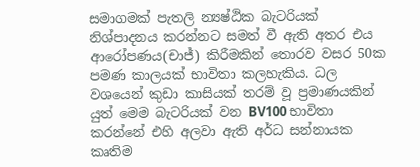සමාගමක් පැතලි න්‍යෂ්ඨික බැටරියක් නිශ්පාදනය කරන්නට සමත් වී ඇති අතර එය ආරෝපණය(චාජ්) කිරීමකින් තොරව වසර 50ක පමණ කාලයක් භාවිතා කලහැකිය. ධල වශයෙන් කුඩා කාසියක් තරම් වූ ප්‍රමාණයකින් යුත් මෙම බැටරියක් වන BV100 භාවිතා කරන්නේ එහි අලවා ඇති අර්ධ සන්නායක කෘතිම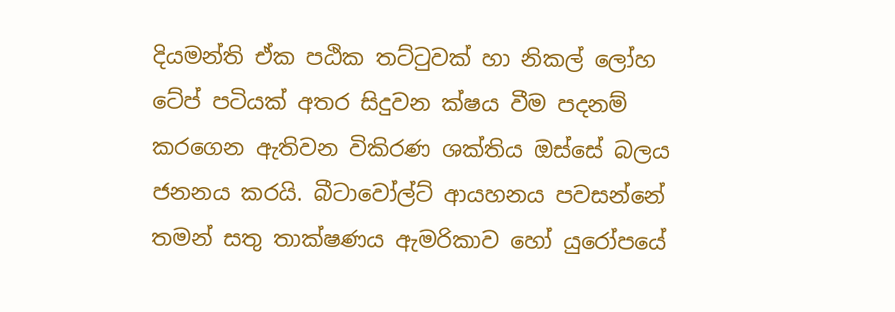දියමන්ති ඒක පඨික තට්ටුවක් හා නිකල් ලෝහ ටේප් පටියක් අතර සිදුවන ක්ෂය වීම පදනම් කරගෙන ඇතිවන විකිරණ ශක්තිය ඔස්සේ බලය ජනනය කරයි. බීටාවෝල්ට් ආයහනය පවසන්නේ තමන් සතු තාක්ෂණය ඇමරිකාව හෝ යුරෝපයේ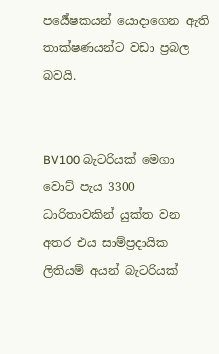පර්‍යේෂකයන් යොදාගෙන ඇති තාක්ෂණයන්ට වඩා ප්‍රබල බවයි.


BV100 බැටරියක් මෙගා වොට් පැය 3300 ධාරිතාවකින් යුක්ත වන අතර එය සාම්ප්‍රදායික ලිතියම් අයන් බැටරියක්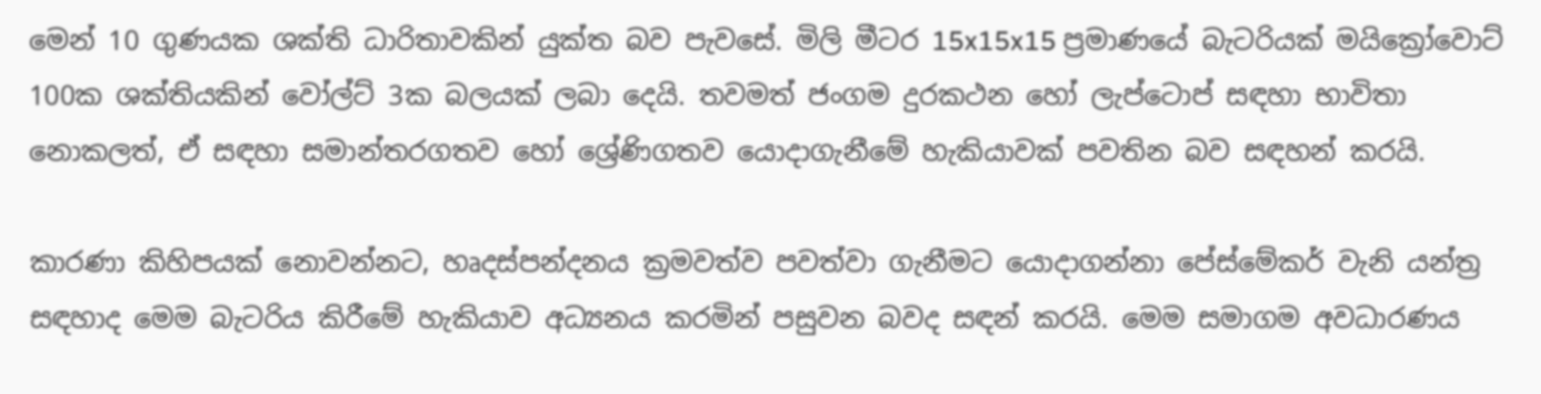මෙන් 10 ගුණයක ශක්ති ධාරිතාවකින් යුක්ත බව පැවසේ. මිලි මීටර 15x15x15 ප්‍රමාණයේ බැටරියක් මයික්‍රෝවොට් 100ක ශක්තියකින් වෝල්ට් 3ක බලයක් ලබා දෙයි. තවමත් ජංගම දුරකථන හෝ ලැප්ටොප් සඳහා භාවිතා නොකලත්, ඒ සඳහා සමාන්තරගතව හෝ ශ්‍රේණිගතව යොදාගැනීමේ හැකියාවක් පවතින බව සඳහන් කරයි.

කාරණා කිහිපයක් නොවන්නට, හෘදස්පන්දනය ක්‍රමවත්ව පවත්වා ගැනීමට යොදාගන්නා පේස්මේකර් වැනි යන්ත්‍ර සඳහාද මෙම බැටරිය කිරීමේ හැකියාව අධ්‍යනය කරමින් පසුවන බවද සඳන් කරයි. මෙම සමාගම අවධාරණය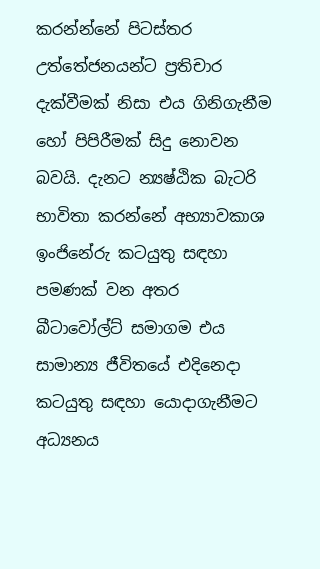කරන්න්නේ පිටස්තර උත්තේජනයන්ට ප්‍රතිචාර දැක්වීමක් නිසා එය ගිනිගැනීම හෝ පිපිරීමක් සිදු නොවන බවයි. දැනට න්‍යෂ්ඨික බැටරි භාවිතා කරන්නේ අභ්‍යාවකාශ ඉංජිනේරු කටයුතු සඳහා පමණක් වන අතර බීටාවෝල්ට් සමාගම එය සාමාන්‍ය ජීවිතයේ එදිනෙදා කටයුතු සඳහා යොදාගැනීමට අධ්‍යනය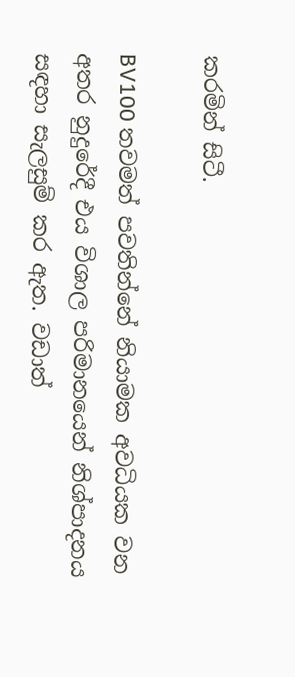කරමින් සිටී.

BV100 තවමත් පවතින්නේ නියාමක අවධියක වන අතර නුදුරේදී එය විශාල පරිමානයෙන් නිශ්පාදනය සඳහා සැලසුම් කර ඇත. වඩාත්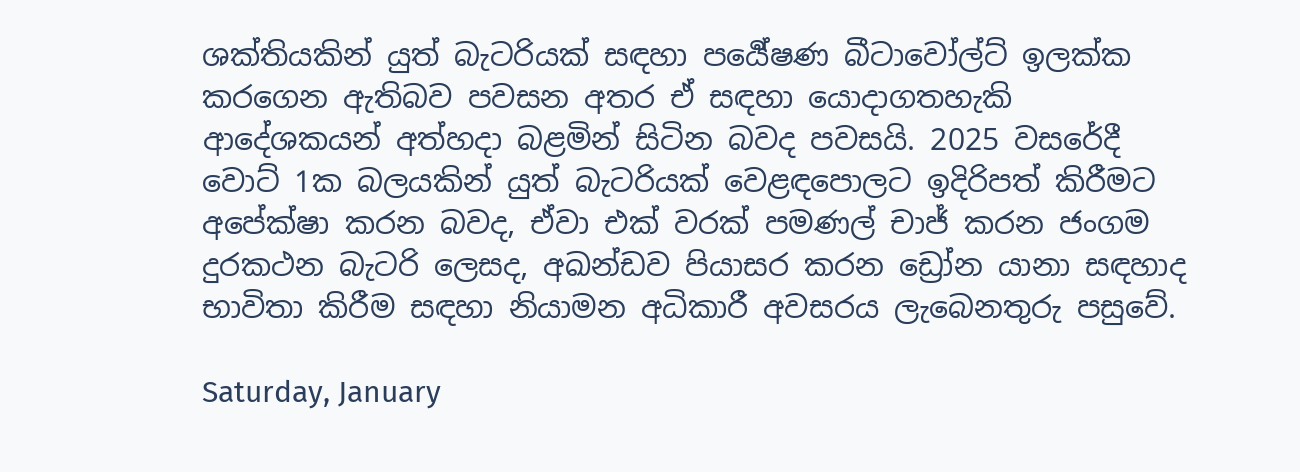ශක්තියකින් යුත් බැටරියක් සඳහා පර්‍යේෂණ බීටාවෝල්ට් ඉලක්ක කරගෙන ඇතිබව පවසන අතර ඒ සඳහා යොදාගතහැකි ආදේශකයන් අත්හදා බළමින් සිටින බවද පවසයි. 2025 වසරේදී වොට් 1ක බලයකින් යුත් බැටරියක් වෙළඳපොලට ඉදිරිපත් කිරීමට අපේක්ෂා කරන බවද, ඒවා එක් වරක් පමණල් චාජ් කරන ජංගම දුරකථන බැටරි ලෙසද, අඛන්ඩව පියාසර කරන ඩ්‍රෝන යානා සඳහාද භාවිතා කිරීම සඳහා නියාමන අධිකාරී අවසරය ලැබෙනතුරු පසුවේ.

Saturday, January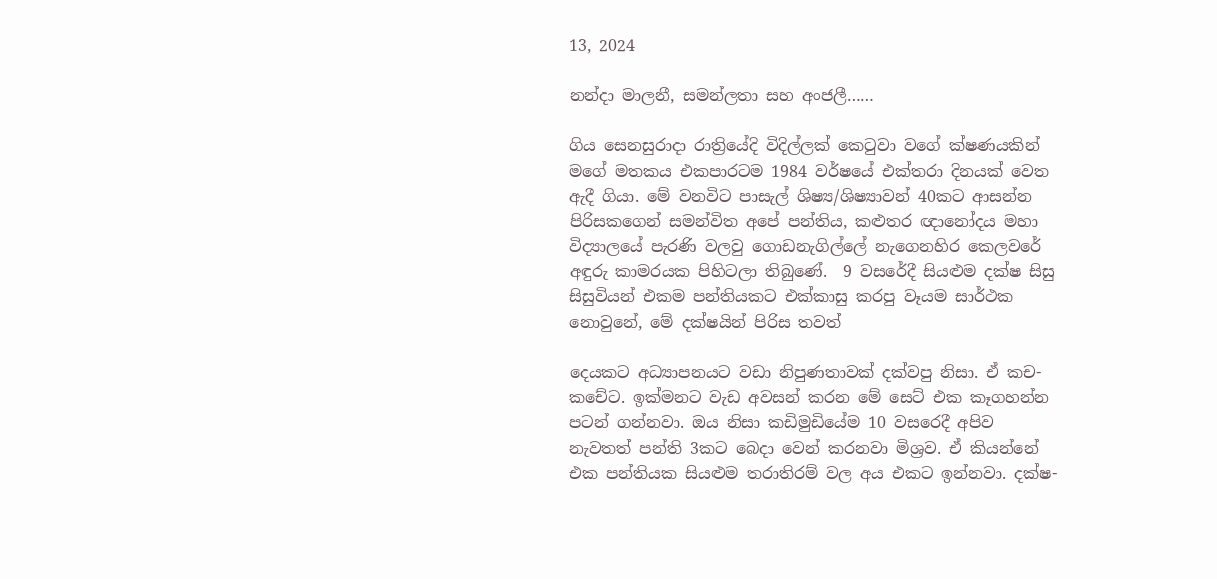13, 2024

නන්දා මාලනී, සමන්ලතා සහ අංජලී……

ගිය සෙනසුරාදා රාත්‍රියේදි විදිල්ලක් කෙටුවා වගේ ක්ෂණයකින් මගේ මතකය එකපාරටම 1984 වර්ෂයේ එක්තරා දිනයක් වෙත ඇදී ගියා. මේ වනවිට පාසැල් ශිෂ්‍ය/ශිෂ්‍යාවන් 40කට ආසන්න පිරිසකගෙන් සමන්විත අපේ පන්තිය, කළුතර ඥානෝදය මහා විද්‍යාලයේ පැරණි වලවු ගොඩනැගිල්ලේ නැගෙනහිර කෙලවරේ අඳුරු කාමරයක පිහිටලා තිබුණේ.  9 වසරේදී සියළුම දක්ෂ සිසු සිසුවියන් එකම පන්තියකට එක්කාසු කරපු වෑයම සාර්ථක නොවුනේ, මේ දක්ෂයින් පිරිස තවත්

දෙයකට අධ්‍යාපනයට වඩා නිපුණතාවක් දක්වපු නිසා. ඒ කච-කචේට. ඉක්මනට වැඩ අවසන් කරන මේ සෙට් එක කෑගහන්න පටන් ගන්නවා. ඔය නිසා කඩිමුඩියේම 10 වසරෙදී අපිව නැවතත් පන්ති 3කට බෙදා වෙන් කරනවා මිශ්‍රව. ඒ කියන්නේ එක පන්තියක සියළුම තරාතිරම් වල අය එකට ඉන්නවා. දක්ෂ-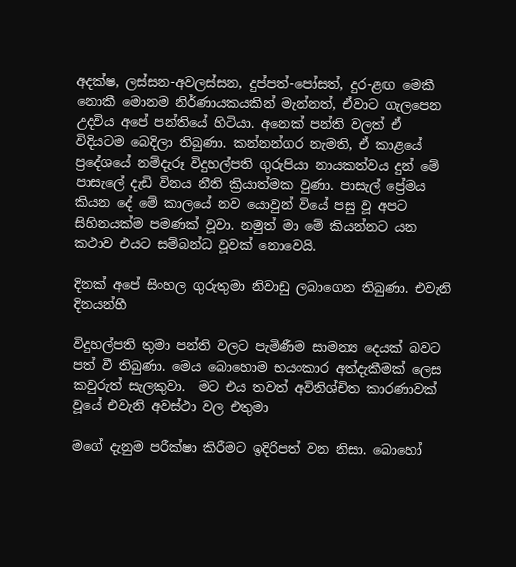අදක්ෂ, ලස්සන-අවලස්සන, දුප්පත්-පෝසත්, දුර-ළඟ මෙකී නොකී මොනම නිර්ණායකයකින් මැන්නත්, ඒවාට ගැලපෙන උදවිය අපේ පන්තියේ හිටියා. අනෙක් පන්ති වලත් ඒ විදියටම බෙදිලා තිබුණා. කන්නන්ගර නැමති, ඒ කාළයේ ප්‍රදේශයේ නම්දැරූ විදුහල්පති ගුරුපියා නායකත්වය දුන් මේ පාසැලේ දැඩි විනය නීති ක්‍රියාත්මක වුණා. පාසැල් ප්‍රේමය කියන දේ මේ කාලයේ නව යොවුන් වියේ පසු වූ අපට සිහිනයක්ම පමණක් වූවා. නමුත් මා මේ කියන්නට යන කථාව එයට සම්බන්ධ වූවක් නොවෙයි.

දිනක් අපේ සිංහල ගුරුතුමා නිවාඩු ලබාගෙන තිබුණා. එවැනි දිනයන්හී

විදුහල්පති තුමා පන්ති වලට පැමිණීම සාමන්‍ය දෙයක් බවට පත් වී තිබුණා. මෙය බොහොම භයංකාර අත්දැකීමක් ලෙස කවුරුත් සැලකුවා.  මට එය තවත් අවිනිශ්චිත කාරණාවක් වූයේ එවැනි අවස්ථා වල එතුමා

මගේ දැනුම පරීක්ෂා කිරීමට ඉදිරිපත් වන නිසා. බොහෝ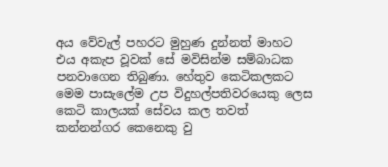අය වේවැල් පහරට මුහුණ දුන්නත් මාහට එය අකැප වූවක් සේ මවිසින්ම සම්බාධක පනවාගෙන තිබුණා. හේතුව කෙටිකලකට මෙම පාසැලේම උප විදුහල්පතිවරයෙකු ලෙස කෙටි කාලයක් සේවය කල තවත් කන්නන්ගර කෙනෙකු වු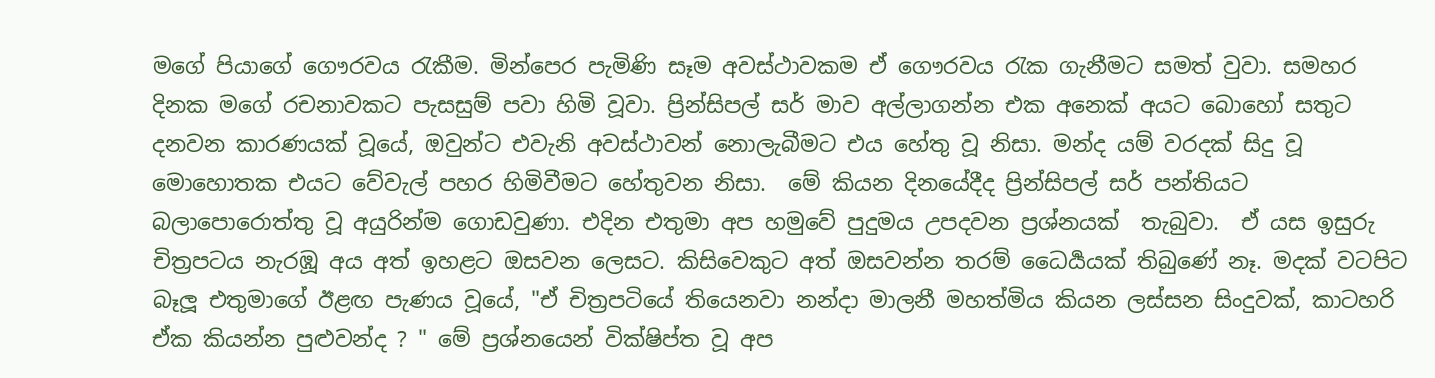මගේ පියාගේ ගෞරවය රැකීම. මින්පෙර පැමිණි සෑම අවස්ථාවකම ඒ ගෞරවය රැක ගැනීමට සමත් වුවා. සමහර දිනක මගේ රචනාවකට පැසසුම් පවා හිමි වූවා. ප්‍රින්සිපල් සර් මාව අල්ලාගන්න එක අනෙක් අයට බොහෝ සතුට දනවන කාරණයක් වූයේ, ඔවුන්ට එවැනි අවස්ථාවන් නොලැබීමට එය හේතු වූ නිසා. මන්ද යම් වරදක් සිදු වූ මොහොතක එයට වේවැල් පහර හිමිවීමට හේතුවන නිසා.  මේ කියන දිනයේදීද ප්‍රින්සිපල් සර් පන්තියට බලාපොරොත්තු වූ අයුරින්ම ගොඩවුණා. එදින එතුමා අප හමුවේ පුදුමය උපදවන ප්‍රශ්නයක්  තැබුවා.  ඒ යස ඉසුරු චිත්‍රපටය නැරඹූ අය අත් ඉහළට ඔසවන ලෙසට. කිසිවෙකුට අත් ඔසවන්න තරම් ධෛර්‍යයක් තිබුණේ නෑ. මදක් වටපිට බෑලූ එතුමාගේ ඊළඟ පැණය වූයේ, "ඒ චිත්‍රපටියේ තියෙනවා නන්දා මාලනී මහත්මිය කියන ලස්සන සිංදුවක්, කාටහරි ඒක කියන්න පුළුවන්ද ? " මේ ප්‍රශ්නයෙන් වික්ෂිප්ත වූ අප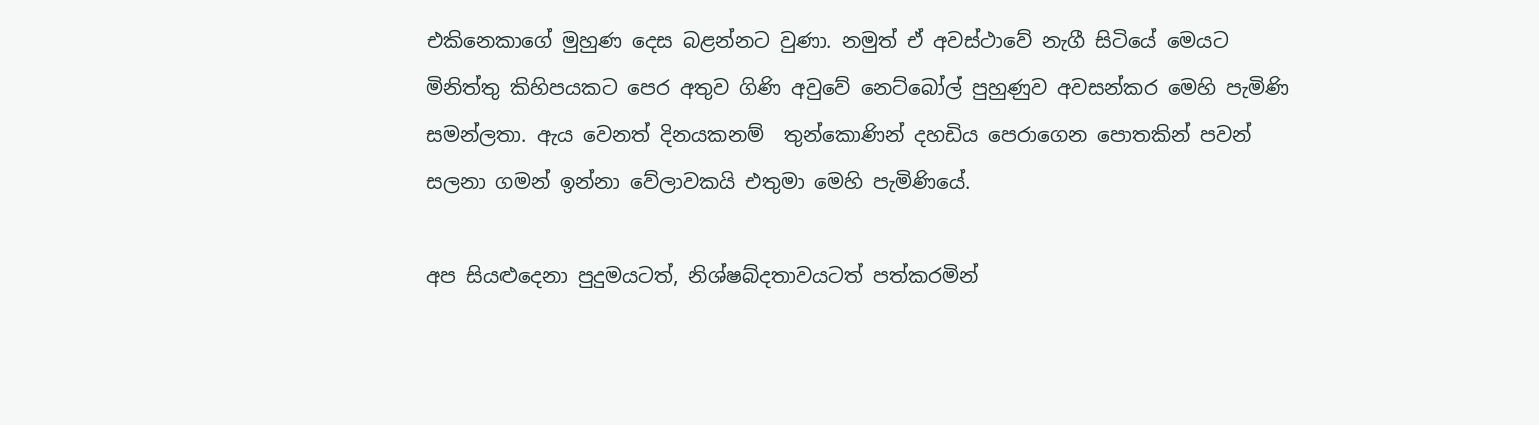එකිනෙකාගේ මුහුණ දෙස බළන්නට වුණා. නමුත් ඒ අවස්ථාවේ නැගී සිටියේ මෙයට මිනිත්තු කිහිපයකට පෙර අතුව ගිණි අවුවේ නෙට්බෝල් පුහුණුව අවසන්කර මෙහි පැමිණි සමන්ලතා. ඇය වෙනත් දිනයකනම්  තුන්කොණින් දහඩිය පෙරාගෙන පොතකින් පවන් සලනා ගමන් ඉන්නා වේලාවකයි එතුමා මෙහි පැමිණියේ.

අප සියළුදෙනා පුදුමයටත්, නිශ්ෂබ්දතාවයටත් පත්කරමින්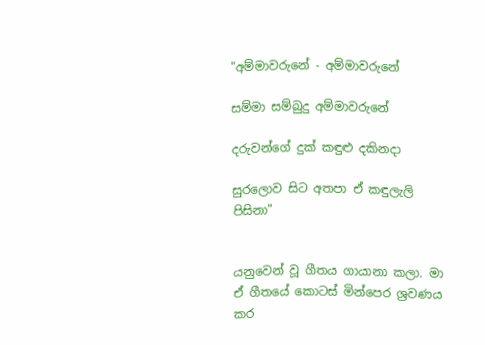"අම්මාවරුනේ - අම්මාවරුනේ

සම්මා සම්බුදු අම්මාවරුනේ

දරුවන්ගේ දුක් කඳුළු දකිනදා

සුරලොව සිට අතපා ඒ කඳුලැලි පිසිනා"


යනුවෙන් වූ ගීතය ගායානා කලා. මා ඒ ගීතයේ කොටස් මින්පෙර ශ්‍රවණය කර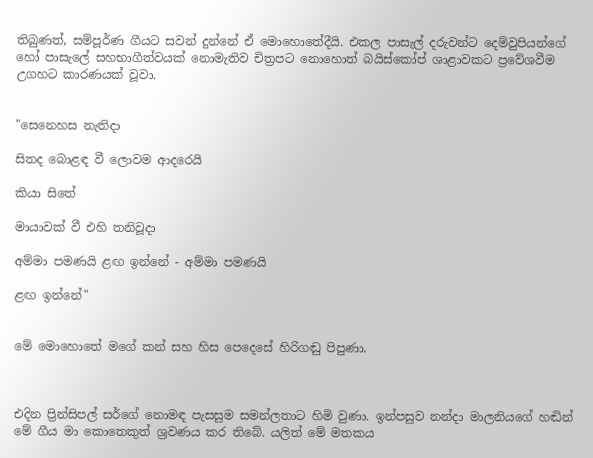තිබුණත්, සම්පූර්ණ ගීයට සවන් දුන්නේ ඒ මොහොතේදීයි. එකල පාසැල් දරුවන්ට දෙම්වුපියන්ගේ හෝ පාසැලේ සහභාගීත්වයක් නොමැතිව චිත්‍රපට නොහොත් බයිස්කෝප් ශාළාවකට ප්‍රවේශවීම උගහට කාරණයක් වූවා.


"සෙනෙහස නැතිදා

සිතද බොළඳ වී ලොවම ආදරෙයි

කියා සිතේ

මායාවක් වී එහි තනිවූදා

අම්මා පමණයි ළඟ ඉන්නේ - අම්මා පමණයි

ළඟ ඉන්නේ"


මේ මොහොතේ මගේ කන් සහ හිස පෙදෙසේ හිරිගඬු පිපුණා.



එදින ප්‍රින්සිපල් සර්ගේ නොමඳ පැසසුම සමන්ලතාට හිමි වුණා. ඉන්පසුව නන්දා මාලනියගේ හඬින් මේ ගීය මා කොතෙකුත් ශ්‍රවණය කර තිබේ. යලිත් මේ මතකය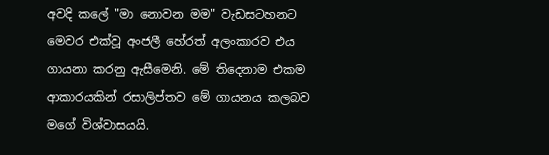අවදි කලේ "මා නොවන මම" වැඩසටහනට මෙවර එක්වූ අංජලී හේරත් අලංකාරව එය ගායනා කරනු ඇසීමෙනි. මේ තිදෙනාම එකම ආකාරයකින් රසාලිප්තව මේ ගායනය කලබව මගේ විශ්වාසයයි.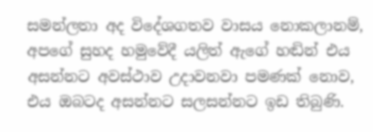සමන්ලතා අද විදේශගතව වාසය නොකලානම්, අපගේ සුහද හමුවේදී යලිත් ඇගේ හඬින් එය අසන්නට අවස්ථාව උදාවනවා පමණක් නොව, එය ඔබටද අසන්නට සලසන්නට ඉඩ තිබුණි.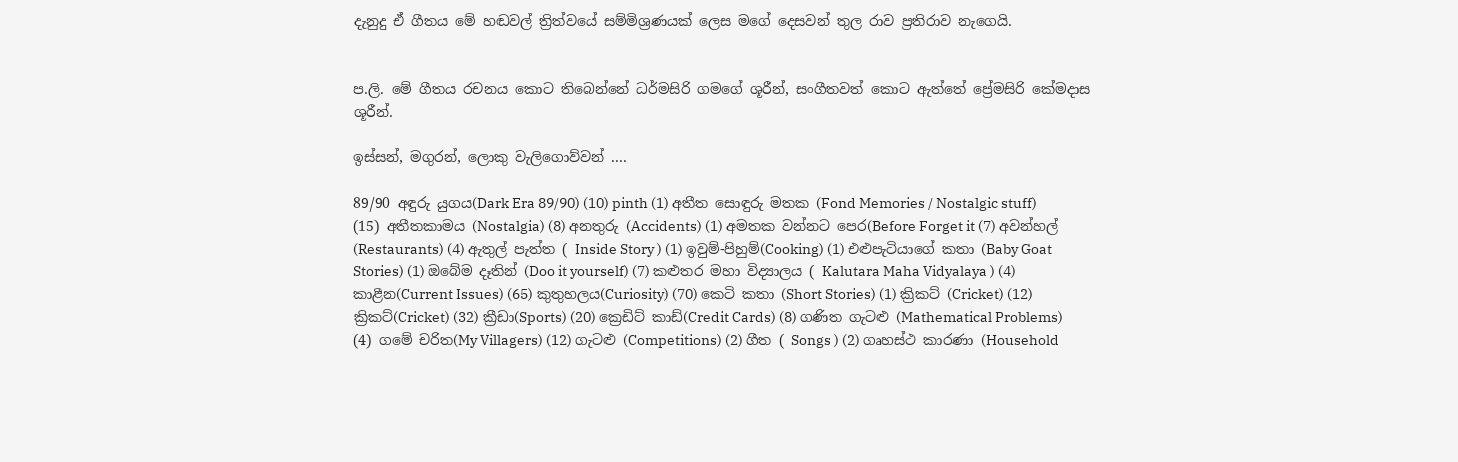දැනුදු ඒ ගීතය මේ හඬවල් ත්‍රිත්වයේ සම්මිශ්‍රණයක් ලෙස මගේ දෙසවන් තුල රාව ප්‍රතිරාව නැගෙයි.


ප.ලි. මේ ගීතය රචනය කොට තිබෙන්නේ ධර්මසිරි ගමගේ ශූරීන්, සංගීතවත් කොට ඇත්තේ ප්‍රේමසිරි කේමදාස ශූරීන්.

ඉස්සන්, මගුරන්, ලොකු වැලිගොව්වන් ....

89/90 අඳුරු යුගය(Dark Era 89/90) (10) pinth (1) අතීත සොඳුරු මතක (Fond Memories / Nostalgic stuff) (15) අතීතකාමය (Nostalgia) (8) අනතුරු (Accidents) (1) අමතක වන්නට පෙර(Before Forget it (7) අවන්හල් (Restaurants) (4) ඇතුල් පැත්ත ( Inside Story ) (1) ඉවුම්-පිහුම්(Cooking) (1) එළුපැටියාගේ කතා (Baby Goat Stories) (1) ඔබේම දෑතින් (Doo it yourself) (7) කළුතර මහා විද්‍යාලය ( Kalutara Maha Vidyalaya ) (4) කාළීන(Current Issues) (65) කුතුහලය(Curiosity) (70) කෙටි කතා (Short Stories) (1) ක්‍රිකට් (Cricket) (12) ක්‍රිකට්(Cricket) (32) ක්‍රීඩා(Sports) (20) ක්‍රෙඩිට් කාඩ්(Credit Cards) (8) ගණිත ගැටළු (Mathematical Problems) (4) ගමේ චරිත(My Villagers) (12) ගැටළු (Competitions) (2) ගීත ( Songs ) (2) ගෘහස්ථ කාරණා (Household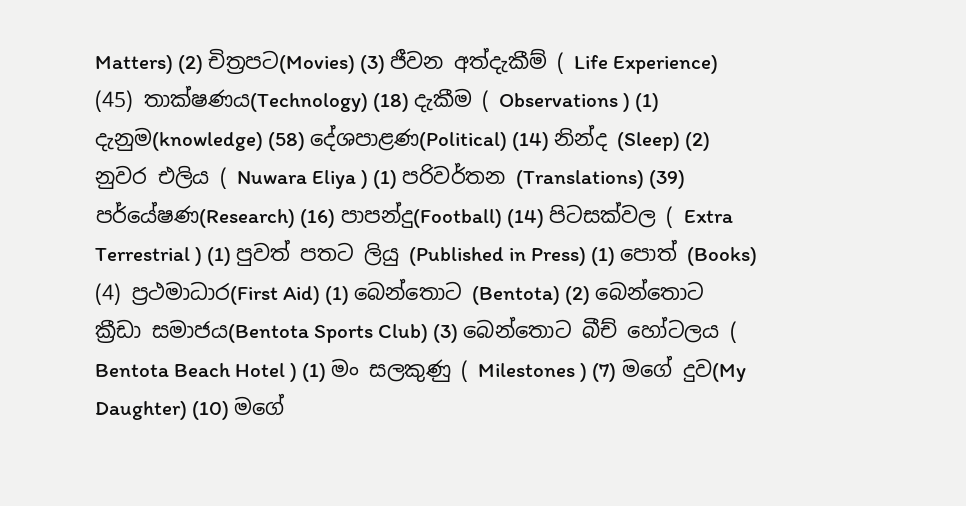Matters) (2) චිත්‍රපට(Movies) (3) ජීවන අත්දැකීම් ( Life Experience) (45) තාක්ෂණය(Technology) (18) දැකීම ( Observations ) (1) දැනුම(knowledge) (58) දේශපාළණ(Political) (14) නින්ද (Sleep) (2) නුවර එලිය ( Nuwara Eliya ) (1) පරිවර්තන (Translations) (39) පර්යේෂණ(Research) (16) පාපන්දු(Football) (14) පිටසක්වල ( Extra Terrestrial ) (1) පුවත් පතට ලියු (Published in Press) (1) පොත් (Books) (4) ප්‍රථමාධාර(First Aid) (1) බෙන්තොට (Bentota) (2) බෙන්තොට ක්‍රීඩා සමාජය(Bentota Sports Club) (3) බෙන්තොට බීච් හෝටලය ( Bentota Beach Hotel ) (1) මං සලකුණු ( Milestones ) (7) මගේ දුව(My Daughter) (10) මගේ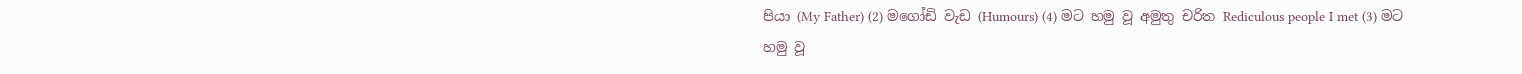පියා (My Father) (2) මගෝඩි වැඩ (Humours) (4) මට හමු වූ අමුතු චරිත Rediculous people I met (3) මට හමු වූ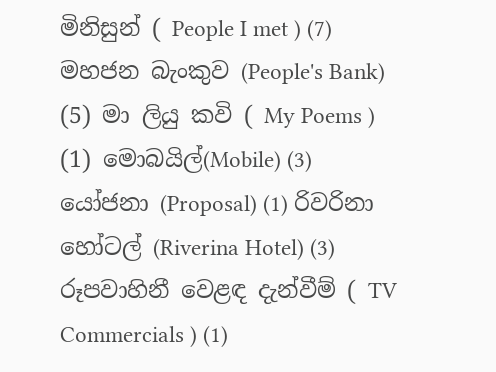මිනිසුන් ( People I met ) (7) මහජන බැංකුව (People's Bank) (5) මා ලියු කවි ( My Poems ) (1) මොබයිල්(Mobile) (3) යෝජනා (Proposal) (1) රිවරිනා හෝටල් (Riverina Hotel) (3) රූපවාහිනී වෙළඳ දැන්වීම් ( TV Commercials ) (1)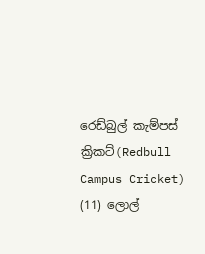රෙඩ්බුල් කැම්පස් ක්‍රිකට්(Redbull Campus Cricket) (11) ලොල්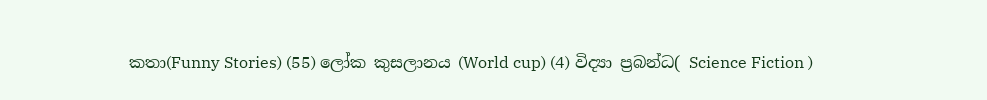කතා(Funny Stories) (55) ලෝක කුසලානය (World cup) (4) විද්‍යා ප්‍රබන්ධ( Science Fiction )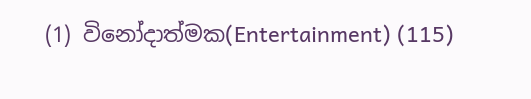(1) විනෝදාත්මක(Entertainment) (115)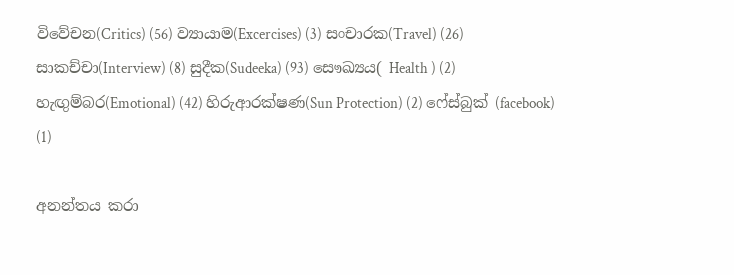විවේචන(Critics) (56) ව්‍යායාම(Excercises) (3) සංචාරක(Travel) (26) සාකච්චා(Interview) (8) සුදීක(Sudeeka) (93) සෞඛ්‍යය( Health ) (2) හැඟුම්බර(Emotional) (42) හිරුආරක්ෂණ(Sun Protection) (2) ෆේස්බුක් (facebook) (1)

අනන්තය කරා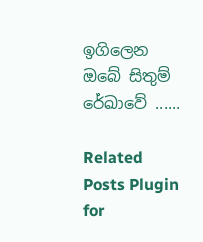ඉගිලෙන ඔබේ සිතුම් රේඛාවේ ......

Related Posts Plugin for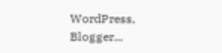WordPress, Blogger...